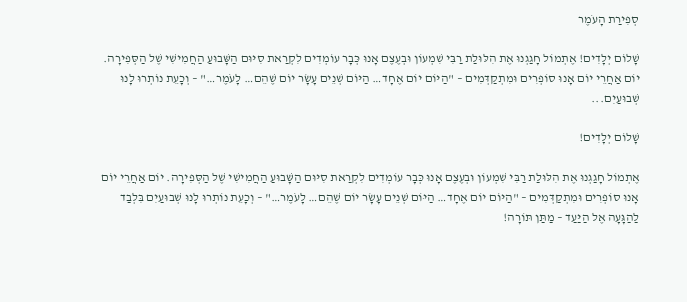סְפִירַת הָעֹמֶר

שָׁלוֹם יְלָדִים! אֶתְמוֹל חָגַגְנוּ אֶת הִלּוּלַת רַבִּי שִׁמְעוֹן וּבְעֶצֶם אָנוּ כְּבָר עוֹמְדִים לִקְרַאת סִיּוּם הַשָּׁבוּעַ הַחֲמִישִׁי שֶׁל הַסְּפִירָה. יוֹם אַחֲרֵי יוֹם אָנוּ סוֹפְרִים וּמִתְקַדְּמִים – "הַיּוֹם יוֹם אֶחָד… הַיּוֹם שְׁנֵים עָשָׂר יוֹם שֶׁהֵם… לָעֹמֶר…" – וְכָעֵת נוֹתְרוּ לָנוּ שְׁבוּעַיִם...

שָׁלוֹם יְלָדִים!

אֶתְמוֹל חָגַגְנוּ אֶת הִלּוּלַת רַבִּי שִׁמְעוֹן וּבְעֶצֶם אָנוּ כְּבָר עוֹמְדִים לִקְרַאת סִיּוּם הַשָּׁבוּעַ הַחֲמִישִׁי שֶׁל הַסְּפִירָה. יוֹם אַחֲרֵי יוֹם אָנוּ סוֹפְרִים וּמִתְקַדְּמִים – "הַיּוֹם יוֹם אֶחָד… הַיּוֹם שְׁנֵים עָשָׂר יוֹם שֶׁהֵם… לָעֹמֶר…" – וְכָעֵת נוֹתְרוּ לָנוּ שְׁבוּעַיִם בִּלְבַד לַהַגָּעָה אֶל הַיַּעַד – מַתַּן תּוֹרָה!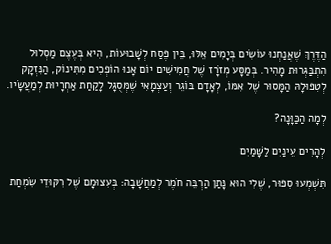הַדֶּרֶךְ שֶׁאֲנַחְנוּ עוֹשִׂים בְּיָמִים אֵלּוּ, בֵּין פֶּסַח לְשָׁבוּעוֹת, הִיא בְּעֶצֶם מַסְלוּל הִתְבַּגְּרוּת מָהִיר. בְּמַסָּע מְזֹרָז שֶׁל חֲמִישִׁים יוֹם אָנוּ הוֹפְכִים מִתִּינוֹק, הַנִּזְקָק לְטִפּוּלָהּ הַמָּסוּר שֶׁל אִמּוֹ, לְאָדָם בּוֹגֵר וְעַצְמָאִי שֶׁמְּסֻגָּל לָקַחַת אַחְרָיוּת לְמַעֲשָׂיו.

לְמָה הַכַּוָּנָה?

לְהָרִים עֵינַיִם לַשָּׁמַיִם

תִּשְׁמְעוּ סִפּוּר, שֶׁלִי הוּא נָּתַן הַרְבֵּה חֹמֶר לְמַחֲשָׁבָה: בְּעִצּוּמָם שֶׁל רִקּוּדֵי שִׂמְחַת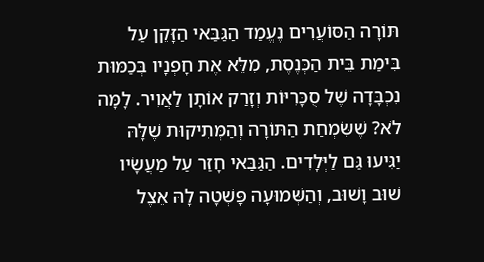תּוֹרָה הַסּוֹעֲרִים נֶעֱמַד הַגַּבַּאי הַזָּקֵן עַל בִּימַת בֵּית הַכְּנֶסֶת, מִלֵּא אֶת חָפְנָיו בְּכַמּוּת נִכְבָּדָה שֶׁל סֻכָּרִיּוֹת וְזָרַק אוֹתָן לַאֲוִיר. לָמָּה לֹא? שֶׁשִּׂמְחַת הַתּוֹרָה וְהַמְּתִיקוּת שֶׁלָּהּ יַגִּיעוּ גַּם לַיְּלָדִים. הַגַּבַּאי חָזַר עַל מַעֲשָׂיו שׁוּב וָשׁוּב, וְהַשְּׁמוּעָה פָּשְׁטָה לָהּ אֵצֶל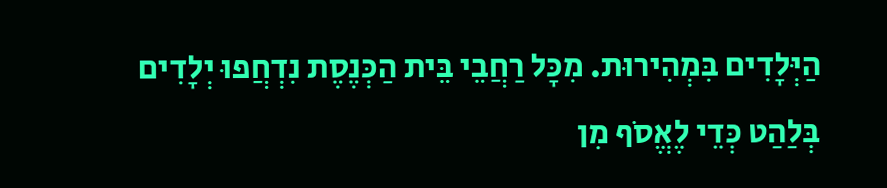הַיְּלָדִים בִּמְהִירוּת. מִכָּל רַחֲבֵי בֵּית הַכְּנֶסֶת נִדְחֲפוּ יְלָדִים בְּלַהַט כְּדֵי לֶאֱסֹף מִן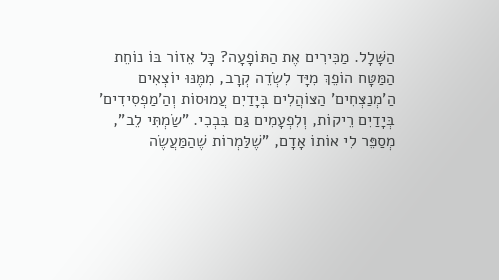הַשָּׁלָל. מַכִּירִים אֶת הַתּוֹפָעָה? כָּל אֵזוֹר בּוֹ נוֹחֵת הַמַּטָּח הוֹפֵךְ מִיָּד לִשְׂדֵה קְרָב, מִמֶּנּוּ יוֹצְאִים הַ'מְנַצְּחִים' הַצּוֹהֲלִים בְּיָדַיִם עֲמוּסוֹת וְהַ'מַפְסִידִים' בְּיָדַיִם רֵיקוֹת, וְלִפְעָמִים גַּם בִּבְכִי. "שַׂמְתִּי לֵב", מְסַפֵּר לִי אוֹתוֹ אָדָם, "שֶׁלַּמְרוֹת שֶׁהַמַּעֲשֶׂה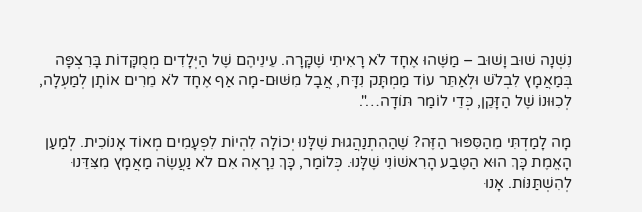נִשְׁנָה שׁוּב וָשׁוּב – מַשֶּׁהוּ אֶחָד לֹא רָאִיתִי שֶׁקָּרָה. עֵינֵיהֶם שֶׁל הַיְּלָדִים מְמֻקָּדוֹת בָּרִצְפָּה בְּמַאֲמָץ לִבְלֹשׁ וּלְאַתֵּר עוֹד מַמְתָּק נִדָּח, אֲבָל מִשּׁוּם-מָה אַף אֶחָד לֹא מֵרִים אוֹתָן לְמַעְלָה, לְכִוּוּנוֹ שֶׁל הַזָּקֵן, כְּדֵי לוֹמַר תּוֹדָה…".

מָה לָמַדְתִּי מֵהַסִּפּוּר הַזֶּה? שֶׁהַהִתְנַהֲגוּת שֶׁלָּנוּ יְכוֹלָה לִהְיוֹת לִפְעָמִים מְאוֹד אָנוֹכִית. לְמַעַן הָאֱמֶת כָּךְ הוּא הַטֶּבַע הָרִאשׁוֹנִי שֶׁלָּנוּ. כְּלוֹמַר, כָּךְ נֵרָאֶה אִם לֹא נַעֲשֶׂה מַאֲמָץ מִצִּדֵּנוּ לְהִשְׁתַּנּוֹת. אָנוּ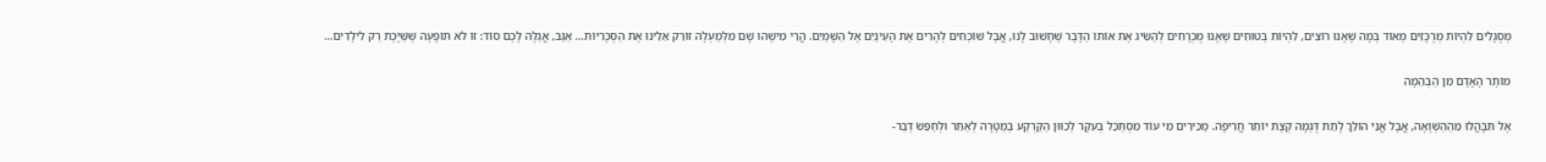מְסֻגָּלִים לִהְיוֹת מְרֻכָּזִים מְאוֹד בְּמָה שֶׁאָנוּ רוֹצִים, לִהְיוֹת בְּטוּחִים שֶׁאָנוּ מֻכְרָחִים לְהַשִּׂיג אֶת אוֹתוֹ הַדָּבָר שֶׁחָשׁוּב לָנוּ, אֲבָל שׁוֹכְחִים לְהָרִים אֶת הָעֵינַיִם אֶל הַשָּׁמַיִם. הֲרֵי מִישֶׁהוּ שָׁם מִלְּמַעְלָה זוֹרֵק אֵלֵינוּ אֶת הַסֻּכָּרִיּוֹת… אַגַּב, אֲגַלֶּה לָכֶם סוֹד: זוֹ לֹא תּוֹפָעָה שֶׁשַּׁיֶּכֶת רַק לִילָדִים…

מוֹתָר הָאָדָם מִן הַבְּהֵמָה

אֶל תִּבָּהֲלוּ מֵהַהַשְׁוָאָה, אֲבָל אֲנִי הוֹלֵךְ לָתֵת דֻּגְמָה קְצָת יוֹתֵר חֲרִיפָה. מַכִּירִים מִי עוֹד מִסְתַּכֵּל בְּעִקָּר לְכִוּוּן הַקַּרְקַע בְּמַטָּרָה לְאַתֵּר וּלְחַפֵּשׂ דְבַר-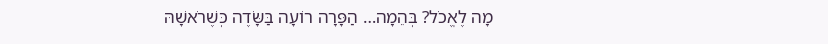מָה לֶאֱכֹל? בְּהֵמָה… הַפָּרָה רוֹעָה בַּשָּׂדֶה כְּשֶׁרֹאשָׁהּ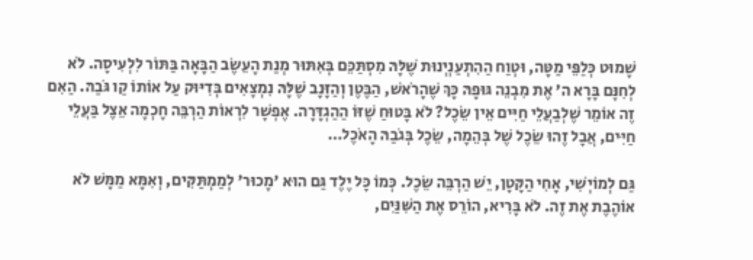שָׁמוּט כְּלַפֵּי מַטָּה, וּטְוַח הַהִתְעַנְיְנוּת שֶׁלָּהּ מִסְתַּכֵּם בְּאִתּוּר מְנַת הָעֵשֶׂב הַבָּאָה בַּתּוֹר לִלְעִיסָה. לֹא לְחִנָּם בָּרָא ה' אֶת מִבְנֵה גּוּפָהּ כָּךְ שֶׁהָרֹאשׁ, הַבֶּטֶן וְהַזָּנָב שֶׁלָּהּ נִמְצָאִים בְּדִיּוּק עַל אוֹתוֹ קַו גֹּבַהּ. הַאִם זֶה אוֹמֵר שֶׁלְבַעֲלֵי חַיִּים אֵין שֵׂכֶל? לֹא בָּטוּחַ שֶׁזּוֹ הַהַגְדָּרָה. אֶפְשָׁר לִרְאוֹת הַרְבֵּה חָכְמָה אֵצֶל בַּעֲלֵי חַיִּים, אֲבָל זֶהוּ שֵׂכֶל שֶׁל בְּהֵמָה, שֵׂכֶל בְּגֹבַהּ הָאֹכֶל…

גַּם לְמוֹיְשִׁי, אָחִי הַקָּטָן, יֵשׁ הַרְבֵּה שֵׂכֶל. כְּמוֹ כָּל יֶלֶד גַּם הוּא 'מָכוּר' לְמַמְתַּקִּים, וְאִמָּא מַמָּשׁ לֹא אוֹהֶבֶת אֶת זֶה. לֹא בָּרִיא, הוֹרֵס אֶת הַשִּׁנַּיִם,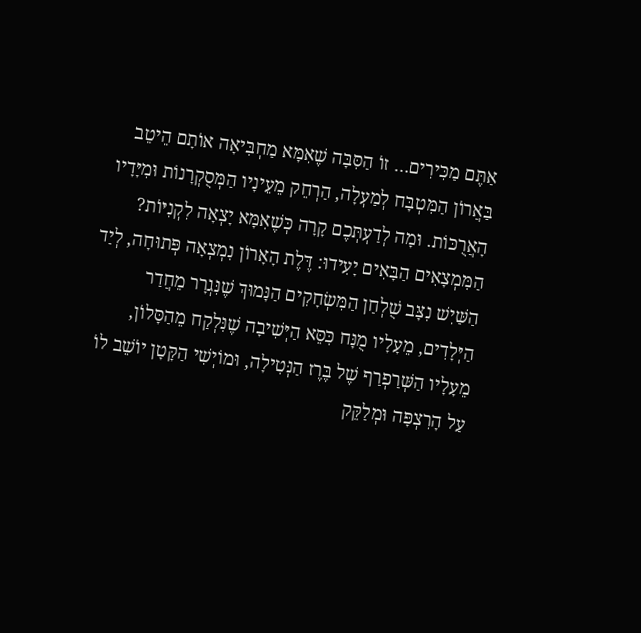אַתֶּם מַכִּירִים… זוֹ הַסִּבָּה שֶׁאִמָּא מַחְבִּיאָה אוֹתָם הֵיטֵב בַּאֲרוֹן הַמִּטְבָּח לְמַעְלָה, הַרְחֵק מֵעֵינָיו הַמְּסֻקְרָנוֹת וּמִיָּדָיו הָאֲרֻכּוֹת. וּמָה לְדַעְתְּכֶם קָרָה כְּשֶׁאִמָּא יָצְאָה לִקְנִיּוֹת? הַמִּמְצָאִים הַבָּאִים יָעִידוּ: דֶּלֶת הָאָרוֹן נִמְצְאָה פְּתוּחָה, לְיַד הַשַּׁיִשׁ נִצָּב שֻׁלְחַן הַמִּשְׂחָקִים הַנָּמוּךְ שֶׁנִּגְרָר מֵחֲדַר הַיְּלָדִים, מֵעָלָיו מֻנָּח כִּסֵּא הַיְּשִׁיבָה שֶׁנִּלְקַח מֵהַסָּלוֹן, מֵעָלָיו הַשְּׁרַפְרַף שֶׁל בֶּרֶז הַנְּטִילָה, וּמוֹיְשִׁי הַקָּטָן יוֹשֵׁב לוֹ עַל הָרִצְפָּה וּמְלַקֵּק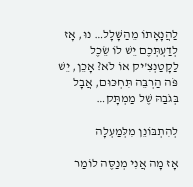לַהֲנָאָתוֹ מֵהַשָּׁלָל… נוּ, אָז לְדַעְתְּכֶם יֵשׁ לוֹ שֵׂכֶל לַקָטַנְצִ'יק אוֹ לֹא? אָכֵן, יֵשׁ פֹּה הַרְבֵּה תִּחְכּוּם, אֲבָל בְּגֹבַהּ שֶׁל מַמְתָּק…

לְהִתְבּוֹנֵן מִלְּמַעְלָה

אָז מָה אֲנִי מְנַסֶּה לוֹמַר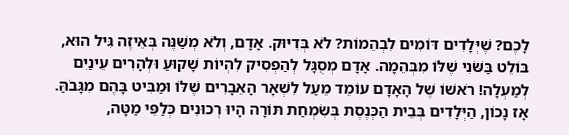לָכֶם? שֶׁיְּלָדִים דּוֹמִים לִבְהֵמוֹת? לֹא בְּדִיּוּק. אָדָם, וְלֹא מְשַׁנֶּה בְּאֵיזֶה גִּיל הוּא, בּוֹלֵט בַּשֹּׁנִי שֶׁלּוֹ מִבְּהֵמָה. אָדָם מְסֻגָּל לְהַפְסִיק לִהְיוֹת שָׁקוּעַ וּלְהָרִים עֵינַיִם לְמַעְלָה! רֹאשׁוֹ שֶׁל הָאָדָם עוֹמֵד מֵעַל לִשְׁאָר הָאֵבָרִים שֶׁלּוֹ וּמַבִּיט בָּהֶם מִגָּבֹהַּ. אָז נָכוֹן, הַיְּלָדִים בְּבֵית הַכְּנֶסֶת בְּשִׂמְחַת תּוֹרָה הָיוּ רְכוּנִים כְּלַפֵּי מַטָּה,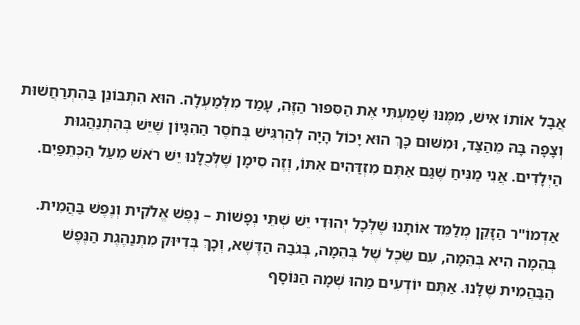אֲבָל אוֹתוֹ אִישׁ, מִמֶּנּוּ שָׁמַעְתִּי אֶת הַסִּפּוּר הַזֶּה, עָמַד מִלְּמַעְלָה. הוּא הִתְבּוֹנֵן בַּהִתְרַחֲשׁוּת וְצָפָה בָּהּ מֵהַצַּד, וּמִשּׁוּם כָּךְ הוּא יָכוֹל הָיָה לְהַרְגִּישׁ בְּחֹסֶר הַהִגָּיוֹן שֶׁיֵּשׁ בְּהִתְנַהֲגוּת הַיְּלָדִים. אֲנִי מַנִּיחַ שֶׁגַּם אַתֶּם מִזְדַּהִים אִתּוֹ, וְזֶה סִימָן שֶׁלְּכֻלָּנוּ יֵשׁ רֹאשׁ מֵעַל הַכְּתֵפַיִם.

אַדְמוֹ"ר הַזָּקֵן מְלַמֵּד אוֹתָנוּ שֶׁלְּכָל יְהוּדִי יֵשׁ שְׁתֵּי נְפָשׁוֹת – נֶפֶשׁ אֱלֹקִית וְנֶפֶשׁ בַּהֲמִית. בְּהֵמָה הִיא בְּהֵמָה, עִם שֵׂכֶל שֶׁל בְּהֵמָה, בְּגֹבַהּ הַדֶּשֶׁא, וְכָךְ בְּדִיּוּק מִתְנַהֶגֶת הַנֶּפֶשׁ הַבַּהֲמִית שֶׁלָּנוּ. אַתֶּם יוֹדְעִים מַהוּ שְׁמָהּ הַנּוֹסָף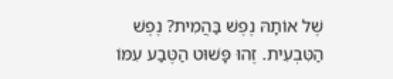שֶׁל אוֹתָהּ נֶפֶשׁ בַּהֲמִית? נֶפֶשׁ הַטִּבְעִית. זֶהוּ פָּשׁוּט הַטֶּבַע עִמּוֹ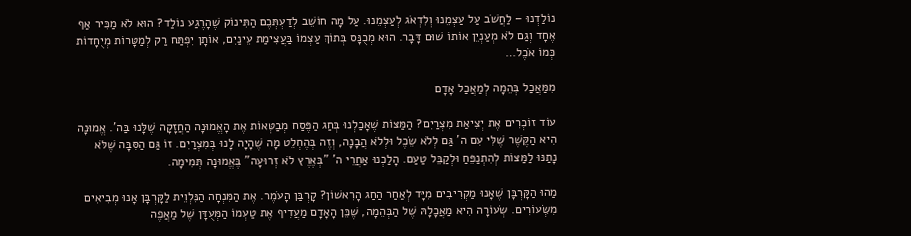נוֹלַדְנוּ – לַחֲשֹׁב עַל עַצְמֵנוּ וְלִדְאֹג לְעַצְמֵנוּ. עַל מָה חוֹשֵׁב לְדַעְתְּכֶם הַתִּינוֹק שֶׁהָרֶגַע נוֹלַד? הוּא לֹא מַכִּיר אַף אֶחָד וְגַם לֹא מְעַנְיֵן אוֹתוֹ שׁוּם דָּבָר. הוּא מְכֻנָּס בְּתוֹךְ עַצְמוֹ בַּעֲצִימַת עֵינַיִם, אוֹתָן יִפְתַּח רַק לְמַטָּרוֹת מְיֻחָדוֹת כְּמוֹ אֹכֶל…

מִמַּאֲכַל בְּהֵמָה לְמַאֲכַל אָדָם

עוֹד זוֹכְרִים אֶת יְצִיאַת מִצְרַיִם? הַמַּצּוֹת שֶׁאָכַלְנוּ בְּחַג הַפֶּסַח מְבַטְּאוֹת אֶת הָאֱמוּנָה הַחֲזָקָה שֶׁלָּנוּ בַּה'. אֱמוּנָה הִיא הַקֶּשֶׁר שֶׁלִּי עִם ה' גַּם לְלֹא שֵׂכֶל וּלְלֹא הֲבָנָה, וְזֶה בְּהֶחְלֵט מָה שֶׁהָיָה לָנוּ בְּמִצְרַיִם. זוֹ גַּם הַסִּבָּה שֶׁלֹּא נָתַנּוּ לַמַּצּוֹת לְהִתְנַפֵּחַ וּלְקַבֵּל טַעַם. הָלַכְנוּ אַחֲרֵי ה' "בְּאֶרֶץ לֹא זְרוּעָה" בֶּאֱמוּנָה תְּמִימָה.

מַהוּ הַקָּרְבָּן שֶׁאָנוּ מַקְרִיבִים מִיָּד לְאַחַר הַחַג הָרִאשׁוֹן? קָרְבַּן הָעֹמֶר. אֶת הַמִּנְחָה הַנִּלְוֵית לַקָּרְבָּן אָנוּ מְבִיאִים מִשְּׂעוֹרִים. שְׂעוֹרָה הִיא מַאֲכָלָהּ שֶׁל הַבְּהֵמָה, שֶׁכֵּן הָאָדָם מַעֲדִיף אֶת טַעְמוֹ הַמְּעֻדָּן שֶׁל מַאֲפֶה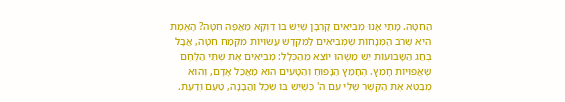הַחִטָּה. מָתַי אָנוּ מְבִיאִים קָרְבָּן שֶׁיֵּשׁ בּוֹ דַּוְקָא מַאֲפֶה חִטָּה? הָאֱמֶת הִיא שֶׁרֹב הַמְּנָחוֹת שֶׁמְּבִיאִים לַמִּקְדָּשׁ עֲשׂוּיוֹת מִקֶּמַח חִטָּה, אֲבָל בְּחַג הַשָּׁבוּעוֹת יֵשׁ מַשֶּׁהוּ יוֹצֵא מֵהַכְּלָל: מְבִיאִים אֶת שְׁתֵּי הַלֶּחֶם שֶׁאֲפוּיוֹת חָמֵץ. הֶחָמֵץ הַנָּפוּחַ וְהַטָּעִים הוּא מַאֲכַל אָדָם, וְהוּא מְבַטֵּא אֶת הַקֶּשֶׁר שֶׁלִּי עִם ה' כְּשֶׁיֵּשׁ בּוֹ שֵׂכֶל וַהֲבָנָה, טַעַם וְדַעַת.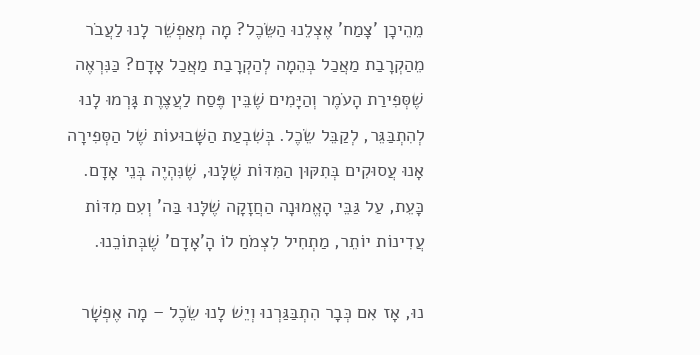מֵהֵיכָן 'צָמַח' אֶצְלֵנוּ הַשֵּׂכֶל? מָה מְאַפְשֵׁר לָנוּ לַעֲבֹר מֵהַקְרָבַת מַאֲכַל בְּהֵמָה לְהַקְרָבַת מַאֲכַל אָדָם? כַּנִּרְאֶה שֶׁסְּפִירַת הָעֹמֶר וְהַיָּמִים שֶׁבֵּין פֶּסַח לַעֲצֶרֶת גָּרְמוּ לָנוּ לְהִתְבַּגֵּר, לְקַבֵּל שֵׂכֶל. בְּשִׁבְעַת הַשָּׁבוּעוֹת שֶׁל הַסְּפִירָה אָנוּ עֲסוּקִים בְּתִקּוּן הַמִּדּוֹת שֶׁלָּנוּ, שֶׁנִּהְיֶה בְּנֵי אָדָם. כָּעֵת, עַל גַּבֵּי הָאֱמוּנָה הַחֲזָקָה שֶׁלָּנוּ בַּה' וְעִם מִדּוֹת עֲדִינוֹת יוֹתֵר, מַתְחִיל לִצְמֹחַ לוֹ הָ'אָדָם' שֶׁבְּתוֹכֵנוּ.

נוּ, אָז אִם כְּבָר הִתְבַּגַּרְנוּ וְיֵשׁ לָנוּ שֵׂכֶל – מָה אֶפְשָׁר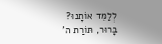לְלַמֵּד אוֹתָנוּ? בָּרוּר, תּוֹרַת ה'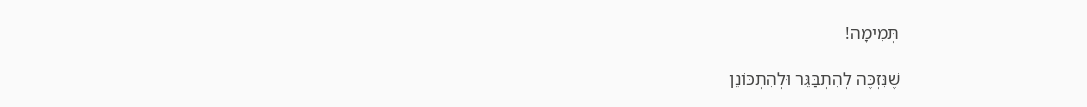תְּמִימָה!

שֶׁנִּזְכֶּה לְהִתְבַּגֵּר וּלְהִתְכּוֹנֵן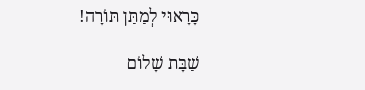כָּרָאוּי לְמַתַּן תּוֹרָה!

שַׁבָּת שָׁלוֹם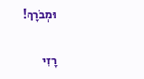וּמְבֹרָךְ!

רָזִי